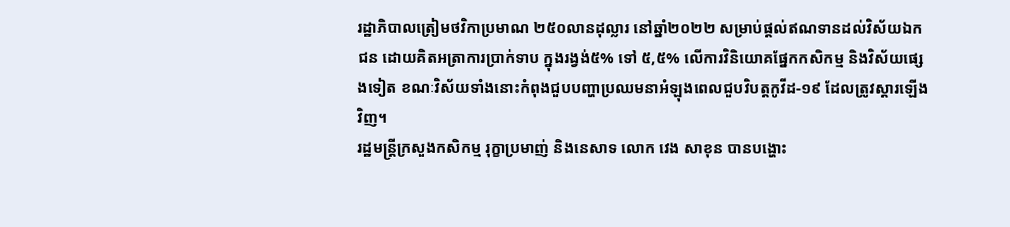រដ្ឋាភិបាលត្រៀមថវិកាប្រមាណ ២៥០លានដុល្លារ នៅឆ្នាំ២០២២ សម្រាប់ផ្តល់ឥណទានដល់វិស័យឯកជន ដោយគិតអត្រាការប្រាក់ទាប ក្នុងរង្វង់៥% ទៅ ៥,៥% លើការវិនិយោគផ្នែកកសិកម្ម និងវិស័យផ្សេងទៀត ខណៈវិស័យទាំងនោះកំពុងជួបបញ្ហាប្រឈមនាអំឡុងពេលជួបវិបត្តកូវីដ-១៩ ដែលត្រូវស្តារឡើងវិញ។
រដ្ឋមន្ត្រីក្រសួងកសិកម្ម រុក្ខាប្រមាញ់ និងនេសាទ លោក វេង សាខុន បានបង្ហោះ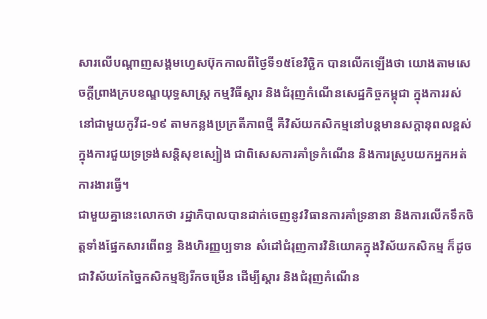សារលើបណ្តាញសង្គមហ្វេសប៊ុកកាលពីថ្ងៃទី១៥ខែវិច្ឆិក បានលើកឡើងថា យោងតាមសេចក្តីព្រាងក្របខណ្ឌយុទ្ធសាស្រ្ត កម្មវិធីស្តារ និងជំរុញកំណើនសេដ្ឋកិច្ចកម្ពុជា ក្នុងការរស់នៅជាមួយកូវីដ-១៩ តាមកន្លងប្រក្រតីភាពថ្មី គឺវិស័យកសិកម្មនៅបន្តមានសក្តានុពលខ្ពស់ក្នុងការជួយទ្រទ្រង់សន្តិសុខស្បៀង ជាពិសេសការគាំទ្រកំណើន និងការស្រូបយកអ្នកអត់ការងារធ្វើ។
ជាមួយគ្នានេះលោកថា រដ្ឋាភិបាលបានដាក់ចេញនូវវិធានការគាំទ្រនានា និងការលើកទឹកចិត្តទាំងផ្នែកសារពើពន្ធ និងហិរញ្ញប្បទាន សំដៅជំរុញការវិនិយោគក្នុងវិស័យកសិកម្ម ក៏ដូចជាវិស័យកែច្នៃកសិកម្មឱ្យរីកចម្រើន ដើម្បីស្ដារ និងជំរុញកំណើន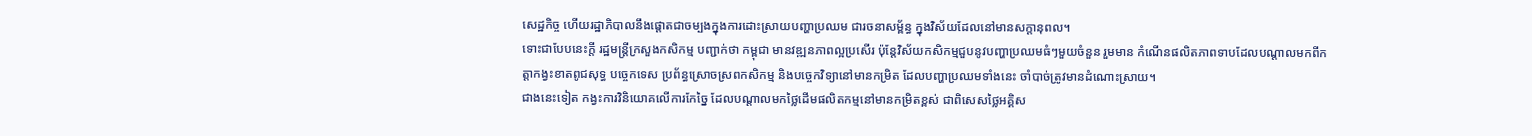សេដ្ឋកិច្ច ហើយរដ្ឋាភិបាលនឹងផ្ដោតជាចម្បងក្នុងការដោះស្រាយបញ្ហាប្រឈម ជារចនាសម្ព័ន្ធ ក្នុងវិស័យដែលនៅមានសក្តានុពល។
ទោះជាបែបនេះក្តី រដ្ឋមន្ត្រីក្រសួងកសិកម្ម បញ្ជាក់ថា កម្ពុជា មានវឌ្ឍនភាពល្អប្រសើរ ប៉ុន្តែវិស័យកសិកម្មជួបនូវបញ្ហាប្រឈមធំៗមួយចំនួន រួមមាន កំណើនផលិតភាពទាបដែលបណ្តាលមកពីកត្តាកង្វះខាតពូជសុទ្ធ បច្ចេកទេស ប្រព័ន្ធស្រោចស្រពកសិកម្ម និងបច្ចេកវិទ្យានៅមានកម្រិត ដែលបញ្ហាប្រឈមទាំងនេះ ចាំបាច់ត្រូវមានដំណោះស្រាយ។
ជាងនេះទៀត កង្វះការវិនិយោគលើការកែច្នៃ ដែលបណ្តាលមកថ្លៃដើមផលិតកម្មនៅមានកម្រិតខ្ពស់ ជាពិសេសថ្លៃអគ្គិស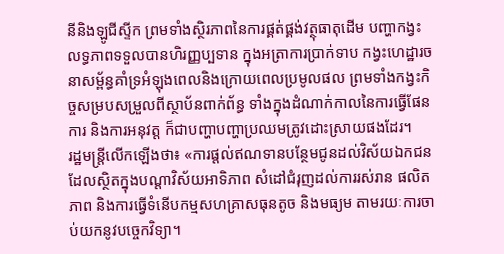នីនិងឡូជីស្ទីក ព្រមទាំងស្ថិរភាពនៃការផ្គត់ផ្គង់វត្ថុធាតុដើម បញ្ហាកង្វះលទ្ធភាពទទួលបានហិរញ្ញប្បទាន ក្នុងអត្រាការប្រាក់ទាប កង្វះហេដ្ឋារចនាសម្ព័ន្ធគាំទ្រអំឡុងពេលនិងក្រោយពេលប្រមូលផល ព្រមទាំងកង្វះកិច្ចសម្របសម្រួលពីស្ថាប័នពាក់ព័ន្ធ ទាំងក្នុងដំណាក់កាលនៃការធ្វើផែនការ និងការអនុវត្ត ក៏ជាបញ្ហាបញ្ហាប្រឈមត្រូវដោះស្រាយផងដែរ។
រដ្ឋមន្ត្រីលើកឡើងថា៖ «ការផ្តល់ឥណទានបន្ថែមជូនដល់វិស័យឯកជនដែលស្ថិតក្នុងបណ្ដាវិស័យអាទិភាព សំដៅជំរុញដល់ការរស់រាន ផលិតភាព និងការធ្វើទំនើបកម្មសហគ្រាសធុនតូច និងមធ្យម តាមរយៈការចាប់យកនូវបច្ចេកវិទ្យា។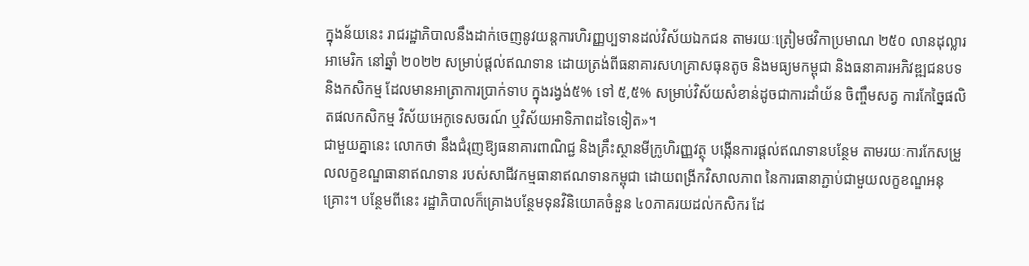ក្នុងន័យនេះ រាជរដ្ឋាភិបាលនឹងដាក់ចេញនូវយន្តការហិរញ្ញប្បទានដល់វិស័យឯកជន តាមរយៈត្រៀមថវិកាប្រមាណ ២៥០ លានដុល្លារអាមេរិក នៅឆ្នាំ ២០២២ សម្រាប់ផ្តល់ឥណទាន ដោយត្រង់ពីធនាគារសហគ្រាសធុនតូច និងមធ្យមកម្ពុជា និងធនាគារអភិវឌ្ឍជនបទ និងកសិកម្ម ដែលមានអាត្រាការប្រាក់ទាប ក្នុងរង្វង់៥% ទៅ ៥,៥% សម្រាប់វិស័យសំខាន់ដូចជាការដាំយ័ន ចិញ្ចឹមសត្វ ការកែច្នៃផលិតផលកសិកម្ម វិស័យអេកូទេសចរណ៍ ឬវិស័យអាទិភាពដទៃទៀត»។
ជាមួយគ្នានេះ លោកថា នឹងជំរុញឱ្យធនាគារពាណិជ្ជ និងគ្រឹះស្ថានមីក្រូហិរញ្ញវត្ថុ បង្កើនការផ្តល់ឥណទានបន្ថែម តាមរយៈការកែសម្រួលលក្ខខណ្ឌធានាឥណទាន របស់សាជីវកម្មធានាឥណទានកម្ពុជា ដោយពង្រីកវិសាលភាព នៃការធានាភ្ជាប់ជាមួយលក្ខខណ្ឌអនុគ្រោះ។ បន្ថែមពីនេះ រដ្ឋាភិបាលក៏គ្រោងបន្ថែមទុនវិនិយោគចំនួន ៤០ភាគរយដល់កសិករ ដែ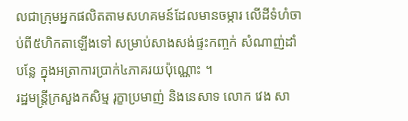លជាក្រុមអ្នកផលិតតាមសហគមន៍ដែលមានចម្ការ លើដីទំហំចាប់ពី៥ហិកតាឡើងទៅ សម្រាប់សាងសង់ផ្ទះកញ្ចក់ សំណាញ់ដាំបន្លែ ក្នុងអត្រាការប្រាក់៤ភាគរយប៉ុណ្ណោះ ។
រដ្ឋមន្ត្រីក្រសួងកសិម្ម រុក្ខាប្រមាញ់ និងនេសាទ លោក វេង សា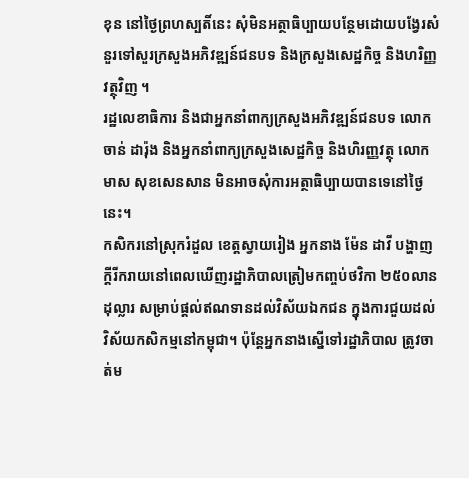ខុន នៅថ្ងៃព្រហស្បតិ៍នេះ សុំមិនអត្ថាធិប្បាយបន្ថែមដោយបង្វែរសំនួរទៅសួរក្រសួងអភិវឌ្ឍន៍ជនបទ និងក្រសួងសេដ្ឋកិច្ច និងហរិញ្ញវត្ថុវិញ ។
រដ្ឋលេខាធិការ និងជាអ្នកនាំពាក្យក្រសួងអភិវឌ្ឍន៍ជនបទ លោក ចាន់ ដារ៉ុង និងអ្នកនាំពាក្យក្រសួងសេដ្ឋកិច្ច និងហិរញ្ញវត្ថុ លោក មាស សុខសេនសាន មិនអាចសុំការអត្ថាធិប្បាយបានទេនៅថ្ងៃនេះ។
កសិករនៅស្រុករំដួល ខេត្តស្វាយរៀង អ្នកនាង ម៉ែន ដាវី បង្ហាញក្តីរីករាយនៅពេលឃើញរដ្ឋាភិបាលត្រៀមកញ្ចប់ថវិកា ២៥០លានដុល្លារ សម្រាប់ផ្តល់ឥណទានដល់វិស័យឯកជន ក្នុងការជួយដល់វិស័យកសិកម្មនៅកម្ពុជា។ ប៉ុន្តែអ្នកនាងស្នើទៅរដ្ឋាភិបាល ត្រូវចាត់ម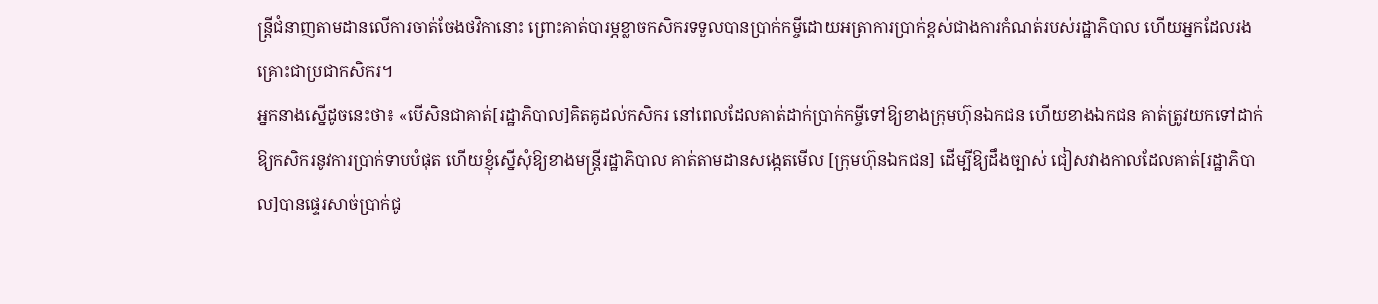ន្ត្រីជំនាញតាមដានលើការចាត់ចែងថវិកានោះ ព្រោះគាត់បារម្ភខ្លាចកសិករទទួលបានប្រាក់កម្ចីដោយអត្រាការប្រាក់ខ្ពស់ជាងការកំណត់របស់រដ្ឋាភិបាល ហើយអ្នកដែលរងគ្រោះជាប្រជាកសិករ។
អ្នកនាងស្នើដូចនេះថា៖ «បើសិនជាគាត់[រដ្ឋាភិបាល]គិតគូដល់កសិករ នៅពេលដែលគាត់ដាក់ប្រាក់កម្ចីទៅឱ្យខាងក្រុមហ៊ុនឯកជន ហើយខាងឯកជន គាត់ត្រូវយកទៅដាក់ឱ្យកសិករនូវការប្រាក់ទាបបំផុត ហើយខ្ញុំស្នើសុំឱ្យខាងមន្ត្រីរដ្ឋាភិបាល គាត់តាមដានសង្កេតមើល [ក្រុមហ៊ុនឯកជន] ដើម្បីឱ្យដឹងច្បាស់ ជៀសវាងកាលដែលគាត់[រដ្ឋាភិបាល]បានផ្ទេរសាច់ប្រាក់ជូ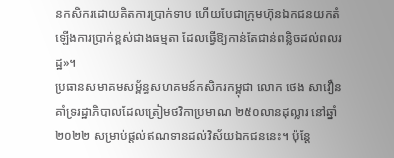នកសិករដោយគិតការប្រាក់ទាប ហើយបែជាក្រុមហ៊ុនឯកជនយកតំឡើងការប្រាក់ខ្ពស់ជាងធម្មតា ដែលធ្វើឱ្យកាន់តែជាន់ពន្លិចដល់ពលរដ្ឋ»។
ប្រធានសមាគមសម្ព័ន្ធសហគមន៍កសិករកម្ពុជា លោក ថេង សាវឿន គាំទ្ររដ្ឋាភិបាលដែលត្រៀមថវិកាប្រមាណ ២៥០លានដុល្លារ នៅឆ្នាំ២០២២ សម្រាប់ផ្តល់ឥណទានដល់វិស័យឯកជននេះ។ ប៉ុន្តែ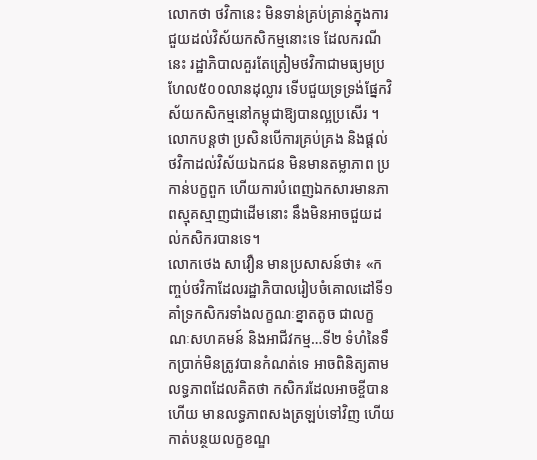លោកថា ថវិកានេះ មិនទាន់គ្រប់គ្រាន់ក្នុងការជួយដល់វិស័យកសិកម្មនោះទេ ដែលករណីនេះ រដ្ឋាភិបាលគួរតែត្រៀមថវិកាជាមធ្យមប្រហែល៥០០លានដុល្លារ ទើបជួយទ្រទ្រង់ផ្នែកវិស័យកសិកម្មនៅកម្ពុជាឱ្យបានល្អប្រសើរ ។
លោកបន្តថា ប្រសិនបើការគ្រប់គ្រង និងផ្តល់ថវិកាដល់វិស័យឯកជន មិនមានតម្លាភាព ប្រកាន់បក្ខពួក ហើយការបំពេញឯកសារមានភាពស្មុគស្មាញជាដើមនោះ នឹងមិនអាចជួយដល់កសិករបានទេ។
លោកថេង សាវឿន មានប្រសាសន៍ថា៖ «កញ្ចប់ថវិកាដែលរដ្ឋាភិបាលរៀបចំគោលដៅទី១ គាំទ្រកសិករទាំងលក្ខណៈខ្នាតតូច ជាលក្ខណៈសហគមន៍ និងអាជីវកម្ម…ទី២ ទំហំនៃទឹកប្រាក់មិនត្រូវបានកំណត់ទេ អាចពិនិត្យតាមលទ្ធភាពដែលគិតថា កសិករដែលអាចខ្ចីបានហើយ មានលទ្ធភាពសងត្រឡប់ទៅវិញ ហើយកាត់បន្ថយលក្ខខណ្ឌ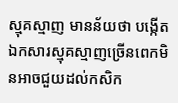ស្មុគស្មាញ មានន័យថា បង្កើតឯកសារស្មុគស្មាញច្រើនពេកមិនអាចជួយដល់កសិក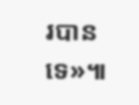របានទេ»៕